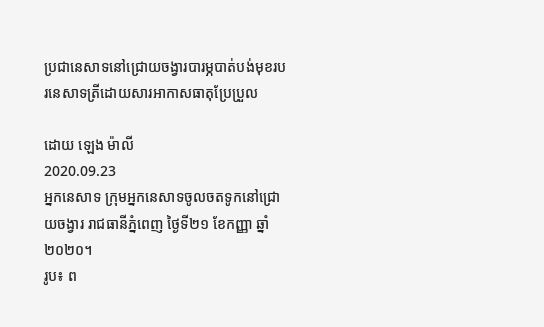ប្រជានេសាទនៅជ្រោយចង្វារបារម្ភបាត់បង់មុខរបរនេសាទត្រីដោយសារអាកាសធាតុប្រែប្រួល

ដោយ ឡេង ម៉ាលី
2020.09.23
អ្នកនេសាទ ក្រុមអ្នកនេសាទចូលចតទូកនៅជ្រោយចង្វារ រាជធានីភ្នំពេញ ថ្ងៃទី២១ ខែកញ្ញា ឆ្នាំ២០២០។
រូប៖ ព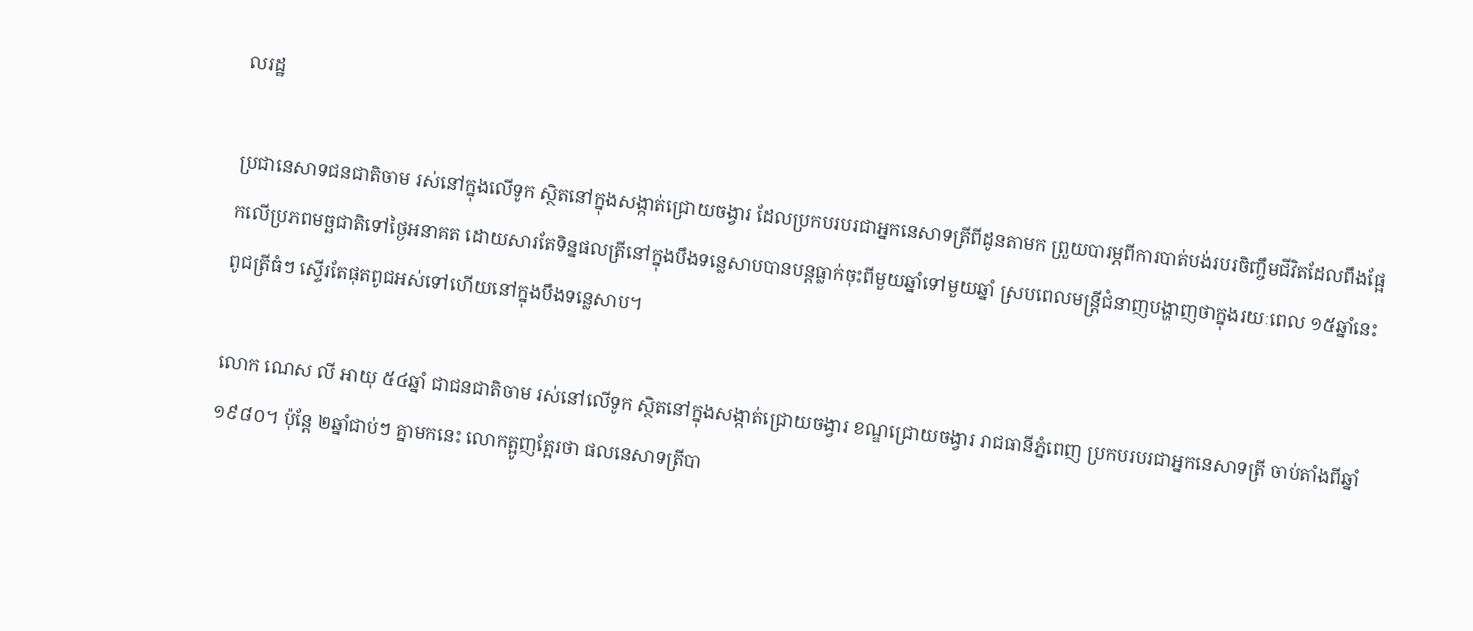លរដ្ឋ

ប្រជានេសាទជនជាតិចាម រស់នៅក្នុងលើទូក ស្ថិតនៅក្នុងសង្កាត់ជ្រោយចង្វារ ដែលប្រកបរបរជាអ្នកនេសាទត្រីពីដូនតាមក ព្រួយបារម្ភពីការបាត់បង់របរចិញ្ចឹមជីវិតដែលពឹងផ្អែកលើប្រភពមច្ឆជាតិទៅថ្ងៃអនាគត ដោយសារតែទិន្នផលត្រីនៅក្នុងបឹងទន្លេសាបបានបន្តធ្លាក់ចុះពីមួយឆ្នាំទៅមួយឆ្នាំ ស្របពេលមន្ត្រីជំនាញបង្ហាញថាក្នុងរយៈពេល ១៥ឆ្នាំនេះ ពូជត្រីធំៗ ស្ទើរតែផុតពូជអស់ទៅហើយនៅក្នុងបឹងទន្លេសាប។

លោក ណេស លី អាយុ ៥៤ឆ្នាំ ជាជនជាតិចាម រស់នៅលើទូក ស្ថិតនៅក្នុងសង្កាត់ជ្រោយចង្វារ ខណ្ឌជ្រោយចង្វារ រាជធានីភ្នំពេញ ប្រកបរបរជាអ្នកនេសាទត្រី ចាប់តាំងពីឆ្នាំ ១៩៨០។ ប៉ុន្តែ ២ឆ្នាំជាប់ៗ គ្នាមកនេះ លោកត្អូញត្អែរថា ផលនេសាទត្រីបា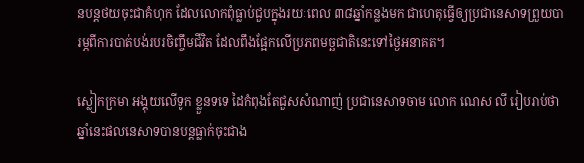នបន្តថយចុះជាគំហុក ដែលលោកពុំធ្លាប់ជួបក្នុងរយៈពេល ៣៨ឆ្នាំកន្លងមក ជាហេតុធ្វើឲ្យប្រជានេសាទព្រួយបារម្ភពីការបាត់បង់របរចិញ្ចឹមជីវិត ដែលពឹងផ្អែកលើប្រភពមច្ឆជាតិនេះទៅថ្ងៃអនាគត។

ស្លៀកក្រមា អង្គុយលើទូក ខ្លួនទទេ ដៃកំពុងតែជួសសំណាញ់ ប្រជានេសាទចាម លោក ណេស លី រៀបរាប់ថា ឆ្នាំនេះផលនេសាទបានបន្តធ្លាក់ចុះជាង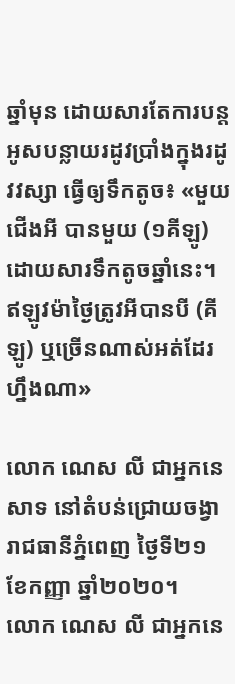ឆ្នាំមុន ដោយសារតែការបន្តអូសបន្លាយរដូវប្រាំងក្នុងរដូវវស្សា ធ្វើឲ្យទឹកតូច៖ «មួយជើងអី បានមួយ (១គីឡូ) ដោយសារទឹកតូចឆ្នាំនេះ។ ឥឡូវម៉ាថ្ងៃត្រូវអីបានបី (គីឡូ) ឬច្រើនណាស់អត់ដែរហ្នឹងណា»

លោក ណេស លី ជាអ្នកនេសាទ នៅតំបន់ជ្រោយចង្វា រាជធានីភ្នំពេញ ថ្ងៃទី២១ ខែកញ្ញា ឆ្នាំ២០២០។
លោក ណេស លី ជាអ្នកនេ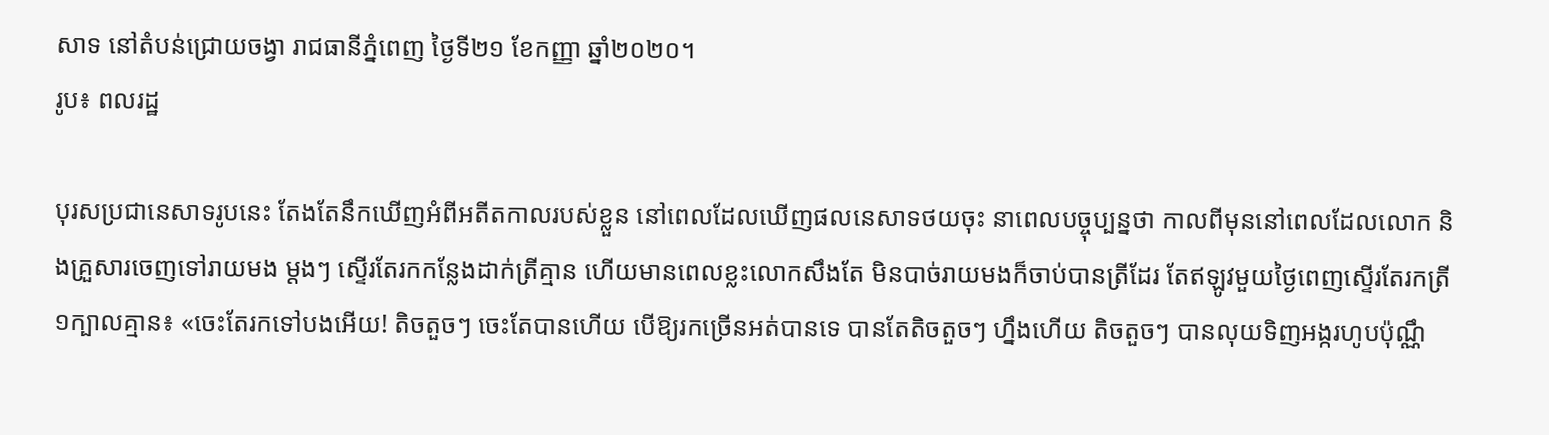សាទ នៅតំបន់ជ្រោយចង្វា រាជធានីភ្នំពេញ ថ្ងៃទី២១ ខែកញ្ញា ឆ្នាំ២០២០។
រូប៖ ពលរដ្ឋ

បុរសប្រជានេសាទរូបនេះ តែងតែនឹកឃើញអំពីអតីតកាលរបស់ខ្លួន នៅពេលដែលឃើញផលនេសាទថយចុះ នាពេលបច្ចុប្បន្នថា កាលពីមុននៅពេលដែលលោក និងគ្រួសារចេញទៅរាយមង ម្តងៗ ស្ទើរតែរកកន្លែងដាក់ត្រីគ្មាន ហើយមានពេលខ្លះលោកសឹងតែ មិនបាច់រាយមងក៏ចាប់បានត្រីដែរ តែឥឡូវមួយថ្ងៃពេញស្ទើរតែរកត្រី ១ក្បាលគ្មាន៖ «ចេះតែរកទៅបងអើយ! តិចតួចៗ ចេះតែបានហើយ បើឱ្យរកច្រើនអត់បានទេ បានតែតិចតួចៗ ហ្នឹងហើយ តិចតួចៗ បានលុយទិញអង្ករហូបប៉ុណ្ណឹ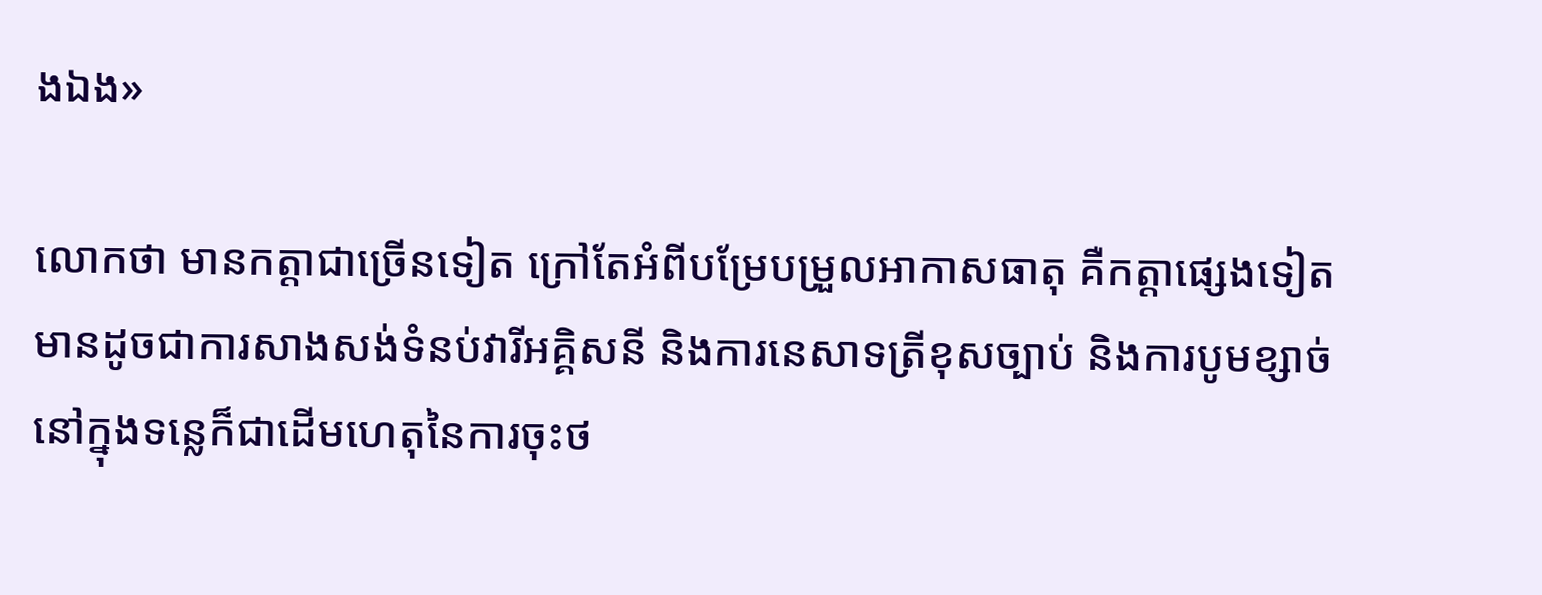ងឯង»

លោកថា មានកត្តាជាច្រើនទៀត ក្រៅតែអំពីបម្រែបម្រួលអាកាសធាតុ គឺកត្តាផ្សេងទៀតមានដូចជាការសាងសង់ទំនប់វារីអគ្គិសនី និងការនេសាទត្រីខុសច្បាប់ និងការបូមខ្សាច់នៅក្នុងទន្លេក៏ជាដើមហេតុនៃការចុះថ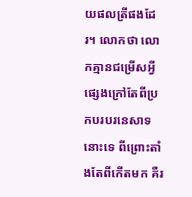យផលត្រីផងដែរ។ លោកថា លោកគ្មានជម្រើសអ្វីផ្សេងក្រៅតែពីប្រកបរបរនេសាទនោះទេ ពីព្រោះតាំងតែពីកើតមក គឺរ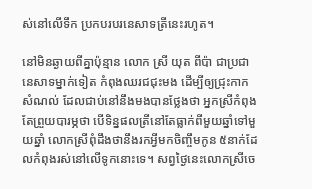ស់នៅលើទឹក ប្រកបរបរនេសាទត្រីនេះរហូត។

នៅមិនឆ្ងាយពីគ្នាប៉ុន្មាន លោក ស្រី យុត ពីប៉ា ជាប្រជានេសាទម្នាក់ទៀត កំពុងឈរជជុះមង ដើម្បីឲ្យជ្រុះកាកសំណល់ ដែលជាប់នៅនឹងមងបានថ្លែងថា អ្នកស្រីកំពុងតែព្រួយបារម្ភថា បើទិន្នផលត្រីនៅតែធ្លាក់ពីមួយឆ្នាំទៅមួយឆ្នាំ លោកស្រីពុំដឹងថានឹងរកអ្វីមកចិញ្ចឹមកូន ៥នាក់ដែលកំពុងរស់នៅលើទូកនោះទេ។ សព្វថ្ងៃនេះលោកស្រីចេ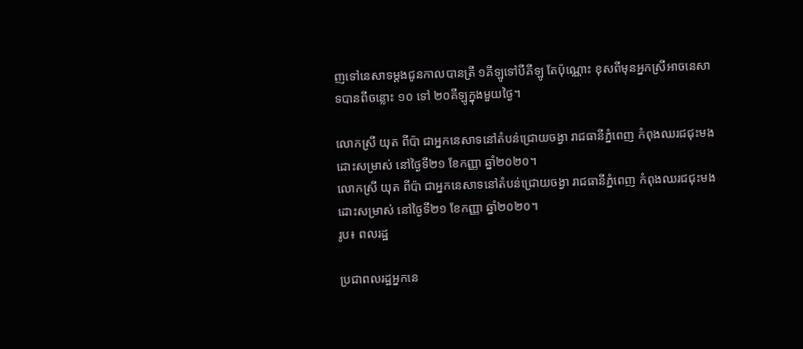ញទៅនេសាទម្ដងជូនកាលបានត្រី ១គីឡូទៅបីគីឡូ តែប៉ុណ្ណោះ ខុសពីមុនអ្នកស្រីអាចនេសាទបានពីចន្លោះ ១០ ទៅ ២០គីឡូក្នុងមួយថ្ងៃ។

លោកស្រី យុត ពីប៉ា ជាអ្នកនេសាទនៅតំបន់ជ្រោយចង្វា រាជធានីភ្នំពេញ កំពុងឈរជជុះមងដោះសម្រាស់ នៅថ្ងៃទី២១ ខែកញ្ញា ឆ្នាំ២០២០។
លោកស្រី យុត ពីប៉ា ជាអ្នកនេសាទនៅតំបន់ជ្រោយចង្វា រាជធានីភ្នំពេញ កំពុងឈរជជុះមងដោះសម្រាស់ នៅថ្ងៃទី២១ ខែកញ្ញា ឆ្នាំ២០២០។
រូប៖ ពលរដ្ឋ

ប្រជាពលរដ្ឋអ្នកនេ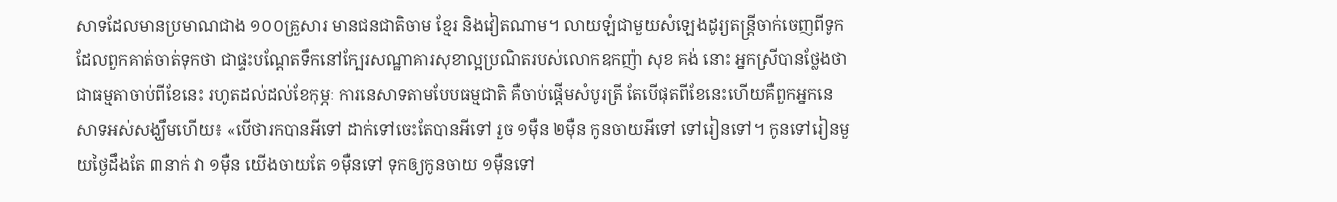សាទដែលមានប្រមាណជាង ១០០គ្រួសារ មានជនជាតិចាម ខ្មែរ និងវៀតណាម។ លាយឡំជាមួយសំឡេងដូរ្យតន្ត្រីចាក់ចេញពីទូក ដែលពួកគាត់ចាត់ទុកថា ជាផ្ទះបណ្ដែតទឹកនៅក្បែរសណ្ឋាគារសុខាល្អប្រណិតរបស់លោកឧកញ៉ា សុខ គង់ នោះ អ្នកស្រីបានថ្លែងថា ជាធម្មតាចាប់ពីខែនេះ រហូតដល់ដល់ខែកុម្ភៈ ការនេសាទតាមបែបធម្មជាតិ គឺចាប់ផ្ដើមសំបូរត្រី តែបើផុតពីខែនេះហើយគឺពួកអ្នកនេសាទអស់សង្ឃឹមហើយ៖ «បើថារកបានអីទៅ ដាក់ទៅចេះតែបានអីទៅ រួច ១ម៉ឺន ២ម៉ឺន កូនចាយអីទៅ ទៅរៀនទៅ។ កូនទៅរៀនមួយថ្ងៃដឹងតែ ៣នាក់ វា ១ម៉ឺន យើងចាយតែ ១ម៉ឺនទៅ ទុកឲ្យកូនចាយ ១ម៉ឺនទៅ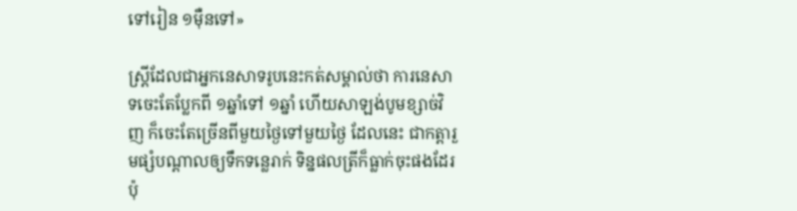ទៅរៀន ១ម៉ឺនទៅ»

ស្ត្រីដែលជាអ្នកនេសាទរូបនេះកត់សម្គាល់ថា ការនេសាទចេះតែប្លែកពី ១ឆ្នាំទៅ ១ឆ្នាំ ហើយសាឡង់បូមខ្សាច់វិញ ក៏ចេះតែច្រើនពីមួយថ្ងៃទៅមួយថ្ងៃ ដែលនេះ ជាកត្តារួមផ្សំបណ្ដាលឲ្យទឹកទន្លេរាក់ ទិន្នផលត្រីក៏ធ្លាក់ចុះផងដែរ ប៉ុ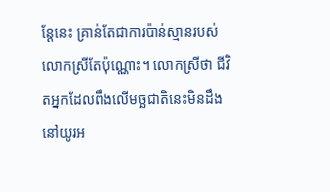ន្តែនេះ គ្រាន់តែជាការប៉ាន់ស្មានរបស់លោកស្រីតែប៉ុណ្ណោះ។ លោកស្រីថា ជីវិតអ្នកដែលពឹងលើមច្ឆជាតិនេះមិនដឹងនៅយូរអ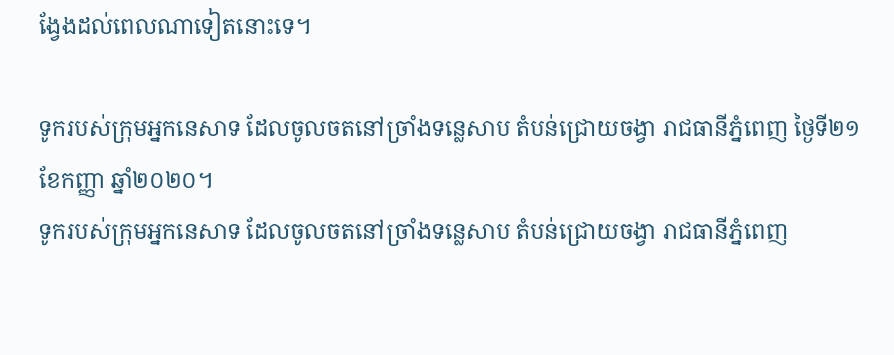ង្វែងដល់ពេលណាទៀតនោះទេ។

ទូករបស់ក្រុមអ្នកនេសាទ ដែលចូលចតនៅច្រាំងទន្លេសាប តំបន់ជ្រោយចង្វា រាជធានីភ្នំពេញ ថ្ងៃទី២១ ខែកញ្ញា ឆ្នាំ២០២០។
ទូករបស់ក្រុមអ្នកនេសាទ ដែលចូលចតនៅច្រាំងទន្លេសាប តំបន់ជ្រោយចង្វា រាជធានីភ្នំពេញ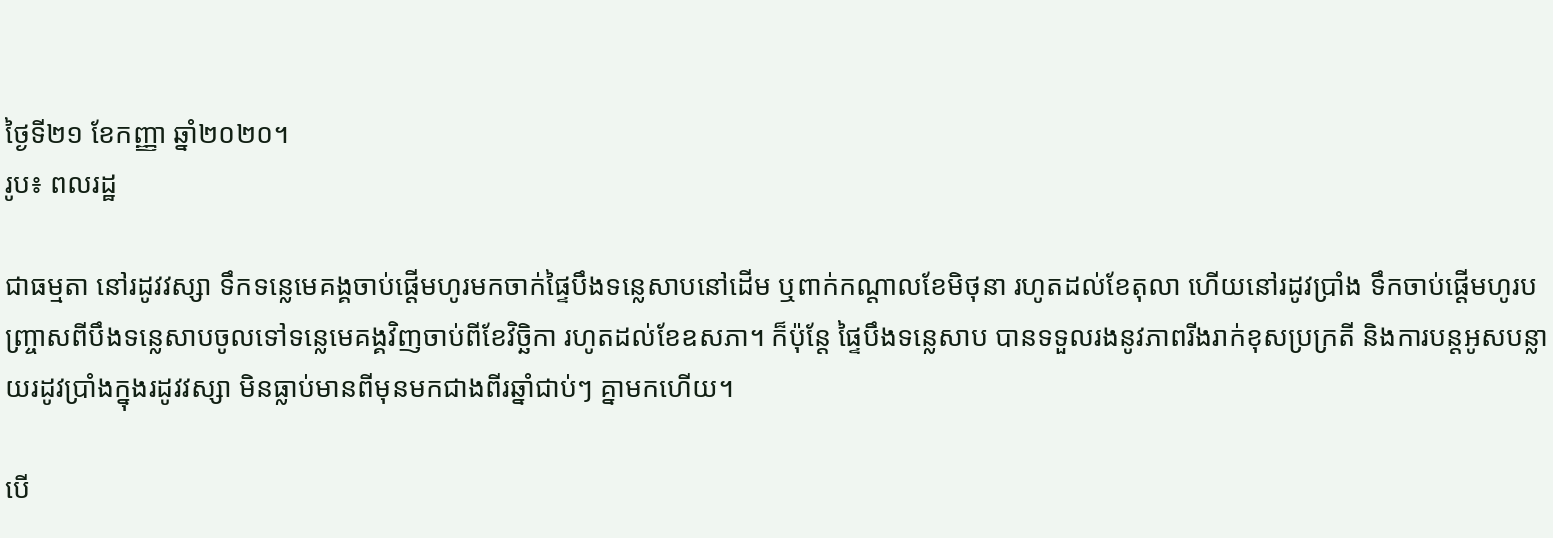ថ្ងៃទី២១ ខែកញ្ញា ឆ្នាំ២០២០។
រូប៖ ពលរដ្ឋ

ជាធម្មតា នៅរដូវវស្សា ទឹកទន្លេមេគង្គចាប់ផ្ដើមហូរមកចាក់ផ្ទៃបឹងទន្លេសាបនៅដើម ឬពាក់កណ្ដាលខែមិថុនា រហូតដល់ខែតុលា ហើយនៅរដូវប្រាំង ទឹកចាប់ផ្ដើមហូរបញ្ច្រាសពីបឹងទន្លេសាបចូលទៅទន្លេមេគង្គវិញចាប់ពីខែវិច្ឆិកា រហូតដល់ខែឧសភា។ ក៏ប៉ុន្តែ ផ្ទៃបឹងទន្លេសាប បានទទួលរងនូវភាពរីងរាក់ខុសប្រក្រតី និងការបន្តអូសបន្លាយរដូវប្រាំងក្នុងរដូវវស្សា មិនធ្លាប់មានពីមុនមកជាងពីរឆ្នាំជាប់ៗ គ្នាមកហើយ។

បើ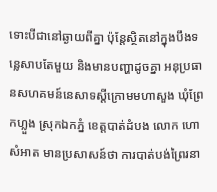ទោះបីជានៅឆ្ងាយពីគ្នា ប៉ុន្តែស្ថិតនៅក្នុងបឹងទន្លេសាបតែមួយ និងមានបញ្ហាដូចគ្នា អនុប្រធានសហគមន៍នេសាទស្ដីក្រោមមហាសួង ឃុំព្រែកហ្លួង ស្រុកឯកភ្នំ ខេត្តបាត់ដំបង លោក ហោ សំអាត មានប្រសាសន៍ថា ការបាត់បង់ព្រៃរនា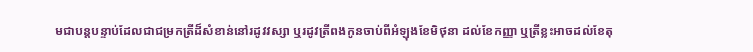មជាបន្តបន្ទាប់ដែលជាជម្រកត្រីដ៏សំខាន់នៅរដូវវស្សា ឬរដូវត្រីពងកូនចាប់ពីអំឡុងខែមិថុនា ដល់ខែកញ្ញា ឬត្រីខ្លះអាចដល់ខែតុ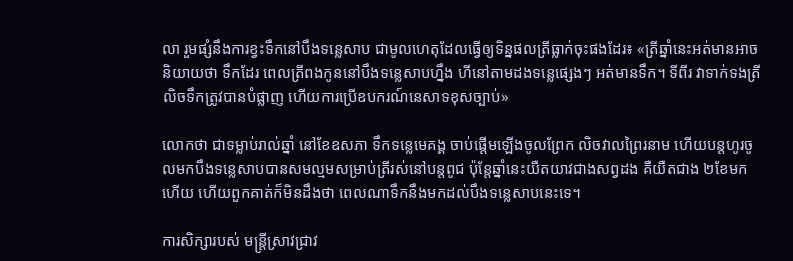លា រួមផ្សំនឹងការខ្វះទឹកនៅបឹងទន្លេសាប ជាមូលហេតុដែលធ្វើឲ្យទិន្នផលត្រីធ្លាក់ចុះផងដែរ៖ «ត្រីឆ្នាំនេះអត់មានអាចនិយាយថា ទឹកដែរ ពេលត្រីពងកូននៅបឹងទន្លេសាបហ្នឹង ហីនៅតាមដងទន្លេផ្សេងៗ អត់មានទឹក។ ទីពីរ វាទាក់ទងត្រីលិចទឹកត្រូវបានបំផ្លាញ ហើយការប្រើឧបករណ៍នេសាទខុសច្បាប់»

លោកថា ជាទម្លាប់រាល់ឆ្នាំ នៅខែឧសភា ទឹកទន្លេមេគង្គ ចាប់ផ្ដើមឡើងចូលព្រែក លិចវាលព្រៃរនាម ហើយបន្តហូរចូលមកបឹងទន្លេសាបបានសមល្មមសម្រាប់ត្រីរស់នៅបន្តពូជ ប៉ុន្តែឆ្នាំនេះយឺតយាវជាងសព្វដង គឺយឺតជាង ២ខែមកហើយ ហើយពួកគាត់ក៏មិនដឹងថា ពេលណាទឹកនឹងមកដល់បឹងទន្លេសាបនេះទេ។

ការសិក្សារបស់ មន្ត្រីស្រាវជ្រាវ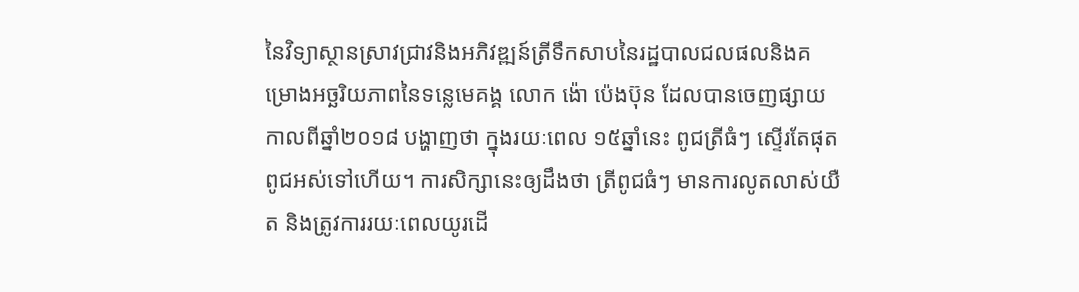នៃវិទ្យាស្ថានស្រាវជ្រាវនិងអភិវឌ្ឍន៍ត្រីទឹកសាបនៃរដ្ឋបាលជលផលនិងគម្រោងអច្ឆរិយភាពនៃទន្លេមេគង្គ លោក ង៉ោ ប៉េងប៊ុន ដែលបានចេញផ្សាយកាលពីឆ្នាំ២០១៨ បង្ហាញថា ក្នុងរយៈពេល ១៥ឆ្នាំនេះ ពូជត្រីធំៗ ស្ទើរតែផុតពូជអស់ទៅហើយ។ ការសិក្សានេះឲ្យដឹងថា ត្រីពូជធំៗ មានការលូតលាស់យឺត និងត្រូវការរយៈពេលយូរដើ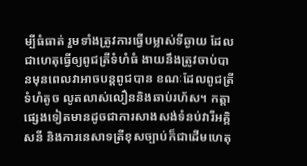ម្បីធំធាត់ រួមទាំងត្រូវការធ្វើបម្លាស់ទីឆ្ងាយ ដែលជាហេតុធ្វើឲ្យពូជត្រីទំហំធំ ងាយនឹងត្រូវចាប់បានមុនពេលវាអាចបន្តពូជបាន ខណៈដែលពូជត្រីទំហំតូច លូតលាស់លឿននិងឆាប់រហ័ស។ កត្តាផ្សេងទៀតមានដូចជាការសាងសង់ទំនប់វារីអគ្គិសនី និងការនេសាទត្រីខុសច្បាប់ក៏ជាដើមហេតុ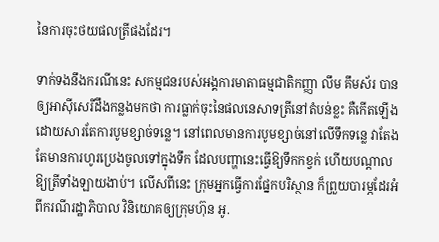នៃការចុះថយផលត្រីផងដែរ។

ទាក់ទងនឹងករណីនេះ សកម្មជនរបស់អង្គការមាតាធម្មជាតិកញ្ញា លឹម គឹមស័រ បានឲ្យអាស៊ីសេរីដឹងកន្លងមកថា ការធ្លាក់ចុះនៃផលនេសាទត្រីនៅតំបន់ខ្លះ គឺកើតឡើងដោយសារតែការបូមខ្សាច់ទន្លេ។ នៅពេលមានការបូមខ្សាច់នៅលើទឹកទន្លេ វាតែងតែមានការហូរប្រេងចូលទៅក្នុងទឹក ដែលបញ្ហានេះធ្វើឱ្យទឹកកខ្វក់ ហើយបណ្ដាលឱ្យត្រីទាំងឡាយងាប់។ លើសពីនេះ ក្រុមអ្នកធ្វើការផ្នែកបរិស្ថាន ក៏ព្រួយបារម្ភដែរអំពីករណីរដ្ឋាភិបាល វិនិយោគឲ្យក្រុមហ៊ុន អូ.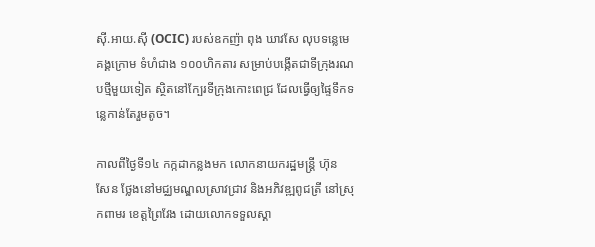ស៊ី.អាយ.ស៊ី (OCIC) របស់ឧកញ៉ា ពុង ឃាវសែ លុបទន្លេមេគង្គក្រោម ទំហំជាង ១០០ហិកតារ សម្រាប់បង្កើតជាទីក្រុងរណបថ្មីមួយទៀត ស្ថិតនៅក្បែរទីក្រុងកោះពេជ្រ ដែលធ្វើឲ្យផ្ទៃទឹកទន្លេកាន់តែរួមតូច។

កាលពីថ្ងៃទី១៤ កក្កដាកន្លងមក លោកនាយករដ្ឋមន្ត្រី ហ៊ុន សែន ថ្លែងនៅមជ្ឈមណ្ឌលស្រាវជ្រាវ និងអភិវឌ្ឍពូជត្រី នៅស្រុកពាមរ ខេត្តព្រៃវែង ដោយលោកទទួលស្គា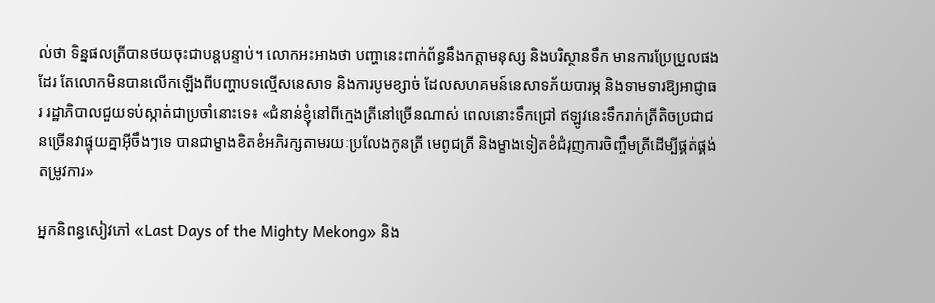ល់ថា ទិន្នផលត្រីបានថយចុះជាបន្តបន្ទាប់។ លោកអះអាងថា បញ្ហានេះពាក់ព័ន្ធនឹងកត្តាមនុស្ស និងបរិស្ថានទឹក មានការប្រែប្រួលផងដែរ តែលោកមិនបានលើកឡើងពីបញ្ហាបទល្មើសនេសាទ និងការបូមខ្សាច់ ដែលសហគមន៍នេសាទភ័យបារម្ភ និងទាមទារឱ្យអាជ្ញាធរ រដ្ឋាភិបាលជួយទប់ស្កាត់ជាប្រចាំនោះទេ៖ «ជំនាន់ខ្ញុំនៅពីក្មេងត្រីនៅច្រើនណាស់ ពេលនោះទឹកជ្រៅ ឥឡូវនេះទឹករាក់ត្រីតិចប្រជាជនច្រើនវាផ្ទុយគ្នាអ៊ីចឹងៗទេ បានជាម្ខាងខិតខំអភិរក្សតាមរយៈប្រលែងកូនត្រី មេពូជត្រី និងម្ខាងទៀតខំជំរុញការចិញ្ចឹមត្រីដើម្បីផ្គត់ផ្គង់តម្រូវការ»

អ្នកនិពន្ធសៀវភៅ «Last Days of the Mighty Mekong» និង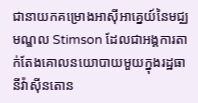ជានាយកគម្រោងអាស៊ីអាគ្នេយ៍នៃមជ្ឈមណ្ឌល Stimson ដែលជាអង្គការតាក់តែងគោលនយោបាយមួយក្នុងរដ្ឋធានីវ៉ាស៊ីនតោន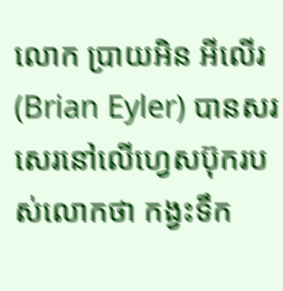លោក ប្រាយអិន អីលើរ (Brian Eyler) បានសរសេរនៅលើហ្វេសប៊ុករបស់លោកថា កង្វះទឹក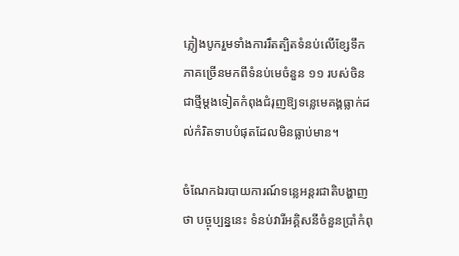ភ្លៀងបូករួមទាំងការរឹតត្បិតទំនប់លើខ្សែទឹកភាគច្រើនមកពីទំនប់មេចំនួន ១១ របស់ចិន ជាថ្មីម្ដងទៀតកំពុងជំរុញឱ្យទន្លេមេគង្គធ្លាក់ដល់កំរិតទាបបំផុតដែលមិនធ្លាប់មាន។

ចំណែកឯរបាយការណ៍ទន្លេអន្តរជាតិបង្ហាញថា បច្ចុប្បន្ននេះ ទំនប់វារីអគ្គិសនីចំនួនប្រាំកំពុ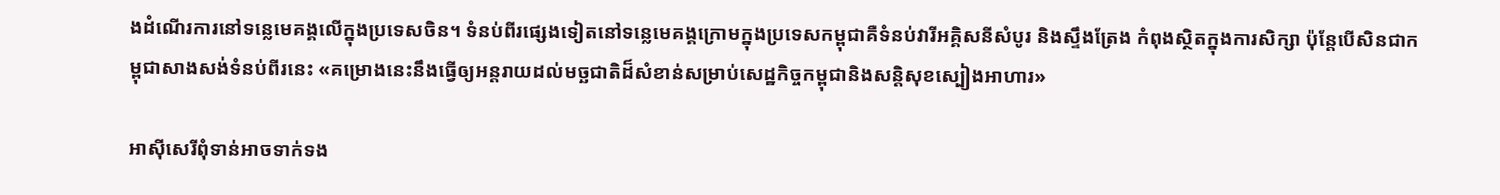ងដំណើរការនៅទន្លេមេគង្គលើក្នុងប្រទេសចិន។ ទំនប់ពីរផ្សេងទៀតនៅទន្លេមេគង្គក្រោមក្នុងប្រទេសកម្ពុជាគឺទំនប់វារីអគ្គិសនីសំបូរ និងស្ទឹងត្រែង កំពុងស្ថិតក្នុងការសិក្សា ប៉ុន្តែបើសិនជាកម្ពុជាសាងសង់ទំនប់ពីរនេះ «គម្រោងនេះនឹងធ្វើឲ្យអន្តរាយដល់មច្ឆជាតិដ៏សំខាន់សម្រាប់សេដ្ឋកិច្ចកម្ពុជានិងសន្តិសុខស្បៀងអាហារ»

អាស៊ីសេរីពុំទាន់អាចទាក់ទង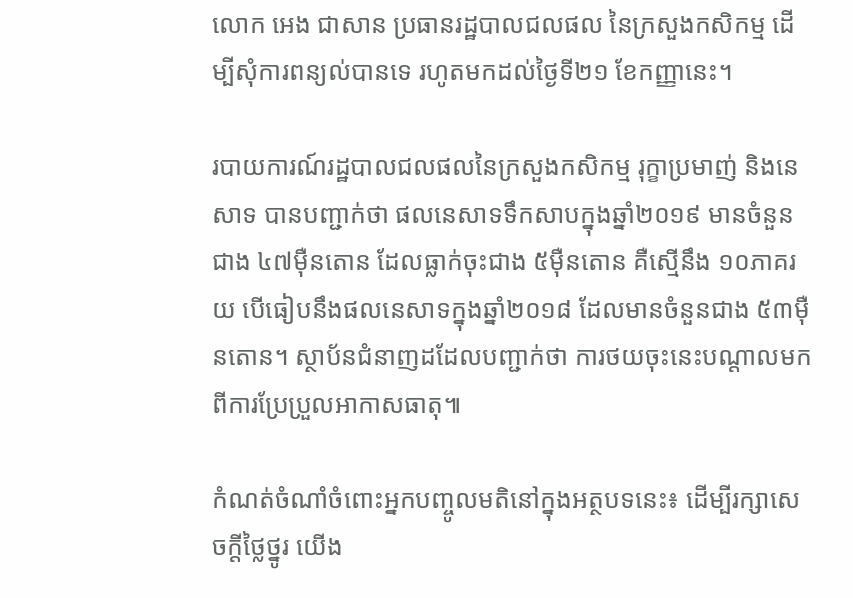លោក អេង ជាសាន ប្រធានរដ្ឋបាលជលផល នៃក្រសួងកសិកម្ម ដើម្បីសុំការពន្យល់បានទេ រហូតមកដល់ថ្ងៃទី២១ ខែកញ្ញានេះ។

របាយការណ៍រដ្ឋបាលជលផលនៃក្រសួងកសិកម្ម រុក្ខាប្រមាញ់ និងនេសាទ បានបញ្ជាក់ថា ផលនេសាទទឹកសាបក្នុងឆ្នាំ២០១៩ មានចំនួនជាង ៤៧ម៉ឺនតោន ដែលធ្លាក់ចុះជាង ៥ម៉ឺនតោន គឺស្មើនឹង ១០ភាគរយ បើធៀបនឹងផលនេសាទក្នុងឆ្នាំ២០១៨ ដែលមានចំនួនជាង ៥៣ម៉ឺនតោន។ ស្ថាប័នជំនាញដដែលបញ្ជាក់ថា ការថយចុះនេះបណ្ដាលមកពីការប្រែប្រួលអាកាសធាតុ៕

កំណត់ចំណាំចំពោះអ្នកបញ្ចូលមតិនៅក្នុងអត្ថបទនេះ៖ ដើម្បីរក្សាសេចក្ដីថ្លៃថ្នូរ យើង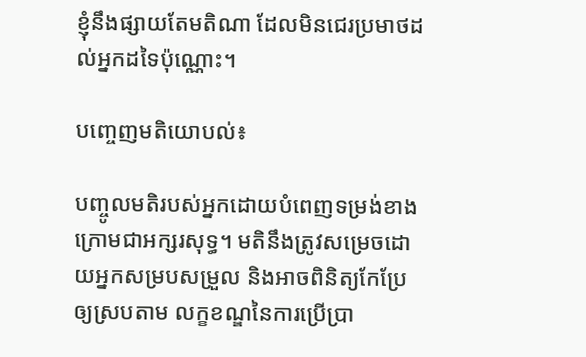ខ្ញុំនឹងផ្សាយតែមតិណា ដែលមិនជេរប្រមាថដល់អ្នកដទៃប៉ុណ្ណោះ។

បញ្ចេញមតិយោបល់៖

បញ្ចូលមតិរបស់អ្នកដោយបំពេញទម្រង់ខាងក្រោមជាអក្សរសុទ្ធ។ មតិនឹងត្រូវសម្រេចដោយអ្នកសម្របសម្រួល និងអាចពិនិត្យកែប្រែឲ្យស្របតាម លក្ខខណ្ឌនៃការប្រើប្រា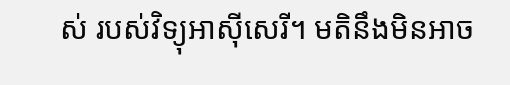ស់ របស់វិទ្យុអាស៊ីសេរី។ មតិនឹងមិនអាច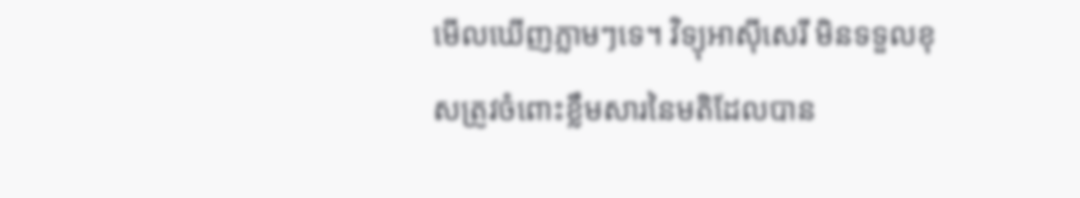មើលឃើញភ្លាមៗទេ។ វិទ្យុអាស៊ីសេរី មិនទទួលខុសត្រូវចំពោះខ្លឹមសារនៃមតិដែលបាន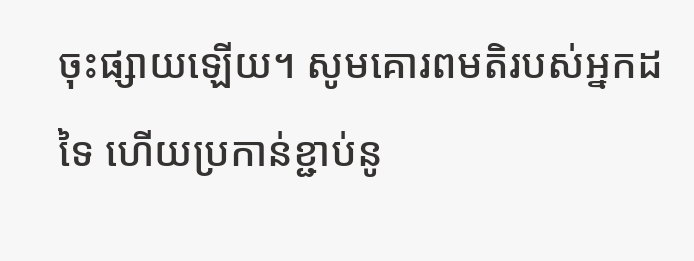ចុះផ្សាយឡើយ។ សូមគោរពមតិរបស់អ្នកដទៃ ហើយប្រកាន់ខ្ជាប់នូ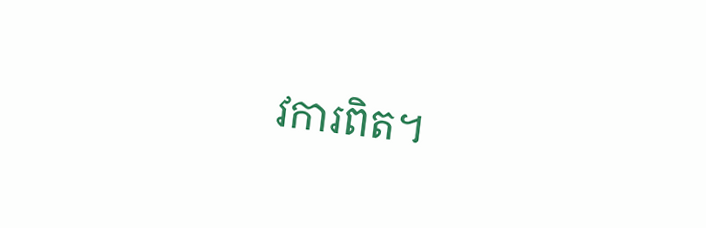វការពិត។